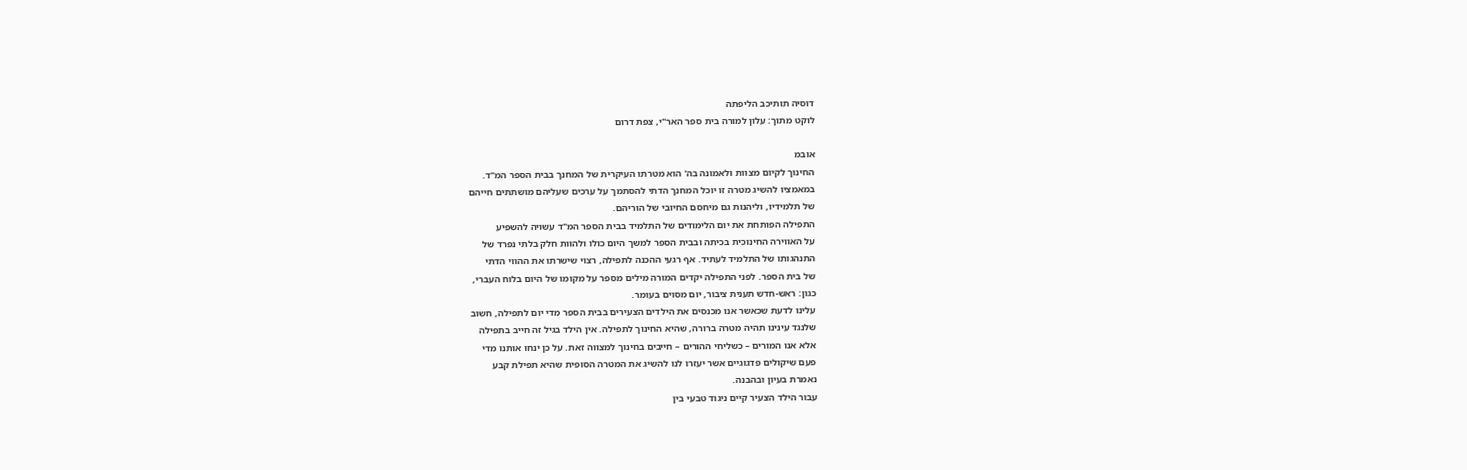דוסיה תותיכב הליפתה
לוקט מתוך: עלון למורה בית ספר האר"י, צפת דרום

אובמ
החינוך לקיום מצוות ולאמונה בה' הוא מטרתו העיקרית של המחנך בבית הספר המ"ד.
במאמציו להשיג מטרה זו יוכל המחנך הדתי להסתמך על ערכים שעליהם מושתתים חייהם
של תלמידיו, וליהנות גם מיחסם החיובי של הוריהם.
התפילה הפותחת את יום הלימודים של התלמיד בבית הספר המ"ד עשויה להשפיע
על האווירה החינוכית בכיתה ובבית הספר למשך היום כולו ולהוות חלק בלתי נפרד של
התנהגותו של התלמיד לעתיד. אף רגעי ההכנה לתפילה, רצוי שישרתו את ההווי הדתי
של בית הספר. לפני התפילה יקדים המורה מילים מספר על מקומו של היום בלוח העברי,
כגון: ראש-חדש תענית ציבור, יום מסוים בעומר.
עלינו לדעת שכאשר אנו מכנסים את הילדים הצעירים בבית הספר מדי יום לתפילה, חשוב
שלנגד עינינו תהיה מטרה ברורה, שהיא החינוך לתפילה. אין הילד בגיל זה חייב בתפילה
אלא אנו המורים – כשליחי ההורים – חייבים בחינוך למצווה זאת. על כן ינחו אותנו מדי
פעם שיקולים פדגוגיים אשר יעזרו לנו להשיג את המטרה הסופית שהיא תפילת קבע
נאמרת בעיון ובהבנה.
עבור הילד הצעיר קיים ניגוד טבעי בין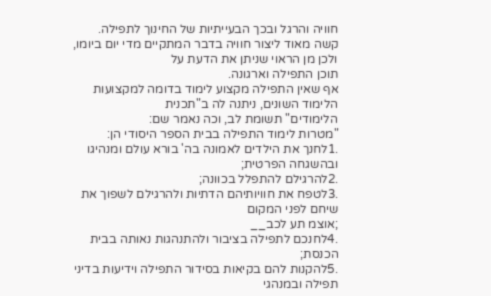חוויה והרגל ובכך הבעייתיות של החינוך לתפילה.
קשה מאוד ליצור חוויה בדבר המתקיים מדי יום ביומו, ולכן מן הראוי שניתן את הדעת על
תוכן התפילה וארגונה.
אף שאין התפילה מקצוע לימוד בדומה למקצועות הלימוד השונים, ניתנה לה ב"תכנית
הלימודים" תשומת לב, וכה נאמר שם:
"מטרות לימוד התפילה בבית הספר היסודי הן:
.1לחנך את הילדים לאמונה בה' בורא עולם ומנהיגו ובהשגחה הפרטית;
.2להרגילם להתפלל בכוונה;
.3לטפח את חוויותיהם הדתיות ולהרגילם לשפוך את שיחם לפני המקום
;אוצמ תע לכב__
.4לחנכם לתפילה בציבור ולהתנהגות נאותה בבית הכנסת;
.5להקנות להם בקיאות בסידור התפילה וידיעות בדיני תפילה ובמנהגי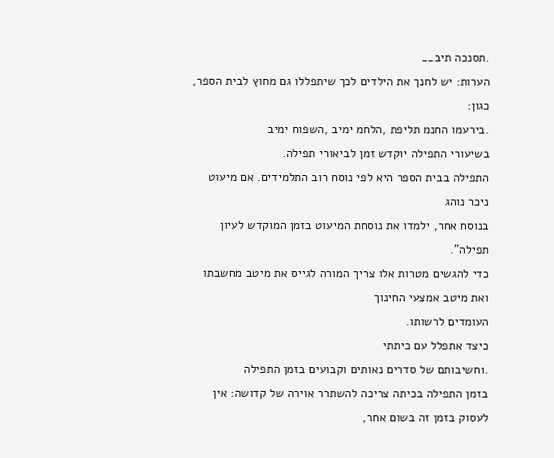.תסנכה תיב__
הערות: יש לחנך את הילדים לכך שיתפללו גם מחוץ לבית הספר, כגון:
.בירעמו החנמ תליפת ,הלחמ ימיב ,השפוח ימיב
בשיעורי התפילה יוקדש זמן לביאורי תפילה.
התפילה בבית הספר היא לפי נוסח רוב התלמידים. אם מיעוט ניכר נוהג
בנוסח אחר, ילמדו את נוסחת המיעוט בזמן המוקדש לעיון תפילה".
כדי להגשים מטרות אלו צריך המורה לגייס את מיטב מחשבתו ואת מיטב אמצעי החינוך
העומדים לרשותו.
כיצד אתפלל עם כיתתי
.1חשיבותם של סדרים נאותים וקבועים בזמן התפילה
בזמן התפילה בכיתה צריכה להשתרר אוירה של קדושה: אין לעסוק בזמן זה בשום אחר,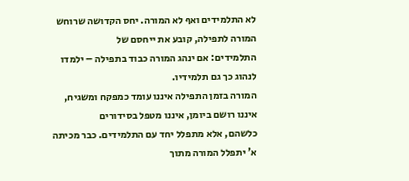לא התלמידים ואף לא המורה. יחס הקדושה שרוחש המורה לתפילה, קובע את ייחסם של
התלמידים: אם ינהג המורה כבוד בתפילה – ילמדו לנהוג כך גם תלמידיו.
המורה בזמן התפילה איננו עומד כמפקח ומשגיח, איננו רושם ביומן, איננו מטפל בסידורים
כלשהם, אלא מתפלל יחד עם התלמידים. כבר מכיתה א' יתפלל המורה מתוך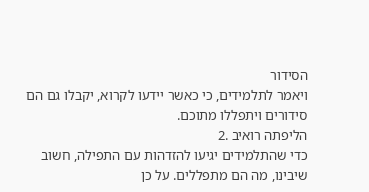הסידור
ויאמר לתלמידים, כי כאשר יידעו לקרוא, יקבלו גם הם סידורים ויתפללו מתוכם.
הליפתה רואיב .2
כדי שהתלמידים יגיעו להזדהות עם התפילה, חשוב שיבינו, מה הם מתפללים. על כן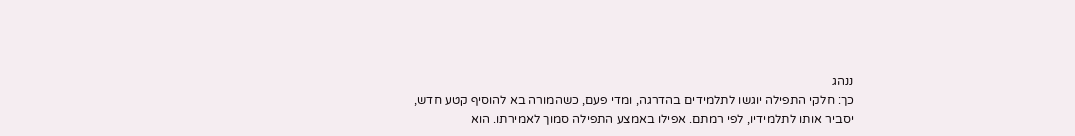ננהג
כך: חלקי התפילה יוגשו לתלמידים בהדרגה, ומדי פעם, כשהמורה בא להוסיף קטע חדש,
יסביר אותו לתלמידיו, לפי רמתם. אפילו באמצע התפילה סמוך לאמירתו. הוא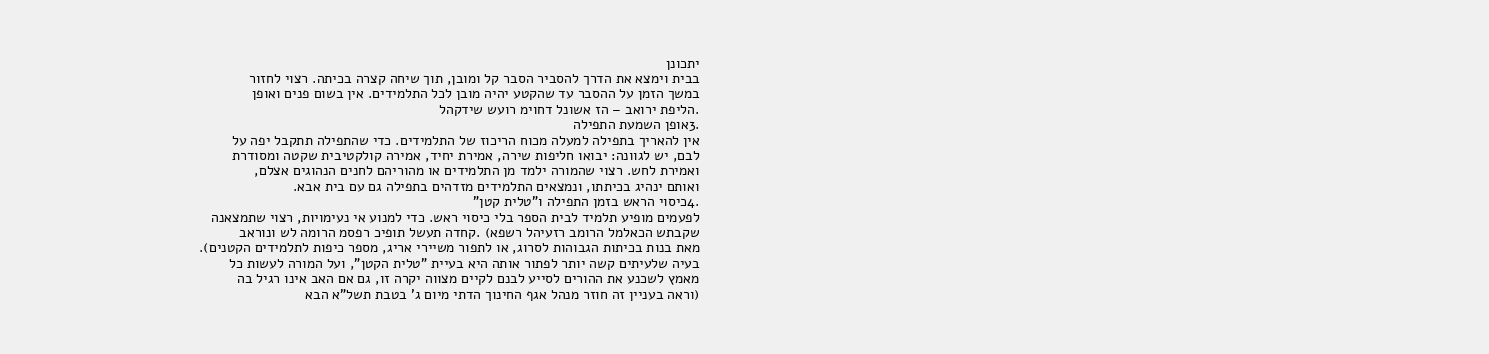יתכונן
בבית וימצא את הדרך להסביר הסבר קל ומובן, תוך שיחה קצרה בכיתה. רצוי לחזור
במשך הזמן על ההסבר עד שהקטע יהיה מובן לכל התלמידים. אין בשום פנים ואופן
.הליפת ירואב – הז אשונל דחוימ רועש שידקהל
.3אופן השמעת התפילה
אין להאריך בתפילה למעלה מכוח הריכוז של התלמידים. כדי שהתפילה תתקבל יפה על
לבם, יש לגוונה: יבואו חליפות שירה, אמירת יחיד, אמירה קולקטיבית שקטה ומסודרת
ואמירת לחש. רצוי שהמורה ילמד מן התלמידים או מהוריהם לחנים הנהוגים אצלם,
ואותם ינהיג בכיתתו, ונמצאים התלמידים מזדהים בתפילה גם עם בית אבא.
.4כיסוי הראש בזמן התפילה ו"טלית קטן"
לפעמים מופיע תלמיד לבית הספר בלי כיסוי ראש. כדי למנוע אי נעימויות, רצוי שתמצאנה
שקבתש הכאלמל הרומב רזעיהל רשפא) .קחדה תעשל תופיכ רפסמ הרומה לש ונוראב
מאת בנות בכיתות הגבוהות לסרוג, או לתפור משיירי אריג, מספר כיפות לתלמידים הקטנים).
בעיה שלעיתים קשה יותר לפתור אותה היא בעיית "טלית הקטן", ועל המורה לעשות כל
מאמץ לשכנע את ההורים לסייע לבנם לקיים מצווה יקרה זו, גם אם האב אינו רגיל בה
(וראה בעניין זה חוזר מנהל אגף החינוך הדתי מיום ג' בטבת תשל"א הבא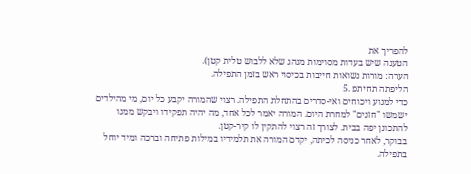להפריך את
הטענה שיש בעדות מסוימות מנהג שלא ללבוש טלית קטן).
הערה: מורות נשואות חייבות בכיסוי ראש בזמן התפילה.
הליפתה תחיתפ .5
כדי למנוע ויכוחים ואי-סדרים בהתחלת התפילה. רצוי שהמורה יקבע כל יום, מי מהילדים
ישמשו "חזנים" למחרת היום. המורה יאמר לכל אחד, מה יהיה תפקידו ויבקש ממנו
להתכונן יפה בבית. לצורך זה רצוי להתקין לו קיר-קטן.
בבוקר, לאחר כניסה לכיתה, יקדם המורה את תלמידיו במילות פתיחה וברכה ומיד יוחל
בתפילה.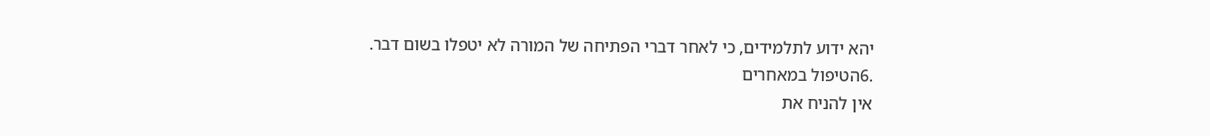יהא ידוע לתלמידים, כי לאחר דברי הפתיחה של המורה לא יטפלו בשום דבר.
.6הטיפול במאחרים
אין להניח את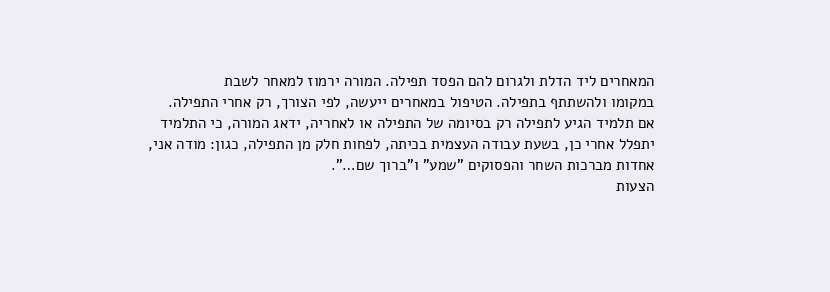המאחרים ליד הדלת ולגרום להם הפסד תפילה. המורה ירמוז למאחר לשבת
במקומו ולהשתתף בתפילה. הטיפול במאחרים ייעשה, לפי הצורך, רק אחרי התפילה.
אם תלמיד הגיע לתפילה רק בסיומה של התפילה או לאחריה, ידאג המורה, כי התלמיד
יתפלל אחרי כן, בשעת עבודה העצמית בכיתה, לפחות חלק מן התפילה, כגון: מודה אני,
אחדות מברכות השחר והפסוקים "שמע" ו"ברוך שם…".
הצעות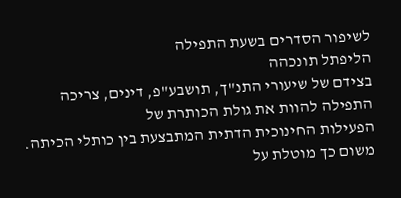לשיפור הסדרים בשעת התפילה
הליפתל תונכהה
בצידם של שיעורי התנ"ך, תושבע"פ, דינים, צריכה התפילה להוות את גולת הכותרת של
הפעילות החינוכית הדתית המתבצעת בין כותלי הכיתה. משום כך מוטלת על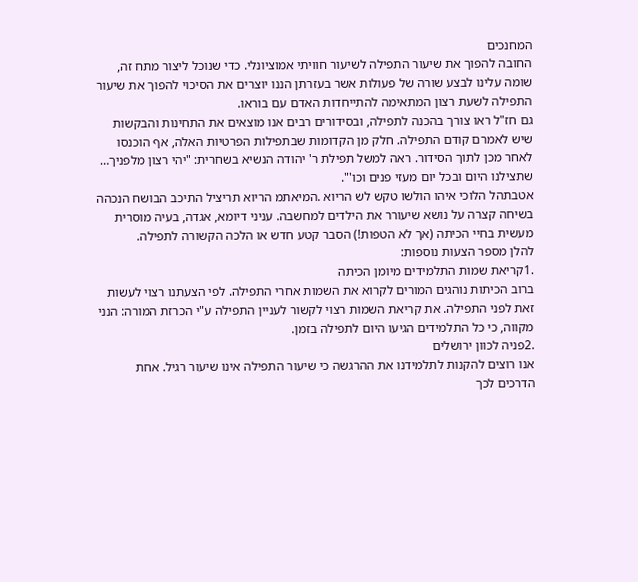המחנכים
החובה להפוך את שיעור התפילה לשיעור חוויתי אמוציונלי. כדי שנוכל ליצור מתח זה,
שומה עלינו לבצע שורה של פעולות אשר בעזרתן הננו יוצרים את הסיכוי להפוך את שיעור
התפילה לשעת רצון המתאימה להתייחדות האדם עם בוראו.
גם חז"ל ראו צורך בהכנה לתפילה, ובסידורים רבים אנו מוצאים את התחינות והבקשות
שיש לאמרם קודם התפילה. חלק מן הקדומות שבתפילות הפרטיות האלה, אף הוכנסו
לאחר מכן לתוך הסידור. ראה למשל תפילת ר' יהודה הנשיא בשחרית: "יהי רצון מלפניך…
שתצילנו היום ובכל יום מעזי פנים וכו'".
אטבתהל הלוכי איהו הולשו טקש לש הריוא .המיאתמ הריוא תריציל התיכב הבושח הנכהה
בשיחה קצרה על נושא שיעורר את הילדים למחשבה. עניני דיומא, אגדה, בעיה מוסרית
מעשית בחיי הכיתה (אך לא הטפות!) הסבר קטע חדש או הלכה הקשורה לתפילה.
להלן מספר הצעות נוספות:
.1קריאת שמות התלמידים מיומן הכיתה
ברוב הכיתות נוהגים המורים לקרוא את השמות אחרי התפילה. לפי הצעתנו רצוי לעשות
זאת לפני התפילה. את קריאת השמות רצוי לקשור לעניין התפילה ע"י הכרזת המורה: הנני
מקווה, כי כל התלמידים הגיעו היום לתפילה בזמן.
.2פניה לכוון ירושלים
אנו רוצים להקנות לתלמידנו את ההרגשה כי שיעור התפילה אינו שיעור רגיל. אחת
הדרכים לכך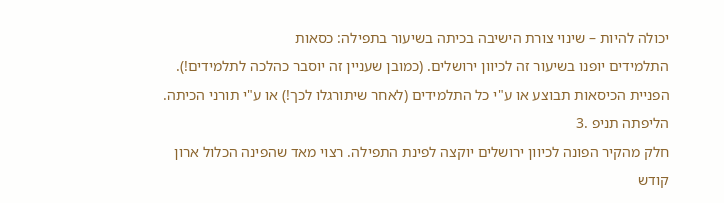יכולה להיות – שינוי צורת הישיבה בכיתה בשיעור בתפילה: כסאות
התלמידים יופנו בשיעור זה לכיוון ירושלים. (כמובן שעניין זה יוסבר כהלכה לתלמידים!).
הפניית הכיסאות תבוצע או ע"י כל התלמידים (לאחר שיתורגלו לכך!) או ע"י תורני הכיתה.
הליפתה תניפ .3
חלק מהקיר הפונה לכיוון ירושלים יוקצה לפינת התפילה. רצוי מאד שהפינה הכלול ארון
קודש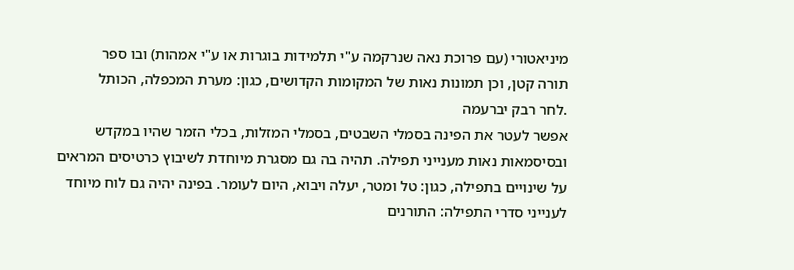מיניאטורי (עם פרוכת נאה שנרקמה ע"י תלמידות בוגרות או ע"י אמהות) ובו ספר
תורה קטן, וכן תמונות נאות של המקומות הקדושים, כגון: מערת המכפלה, הכותל
.לחר רבק יברעמה
אפשר לעטר את הפינה בסמלי השבטים, בסמלי המזלות, בכלי הזמר שהיו במקדש
ובסיסמאות נאות מענייני תפילה. תהיה בה גם מסגרת מיוחדת לשיבוץ כרטיסים המראים
על שינויים בתפילה, כגון: טל ומטר, יעלה ויבוא, היום לעומר. בפינה יהיה גם לוח מיוחד
לענייני סדרי התפילה: התורנים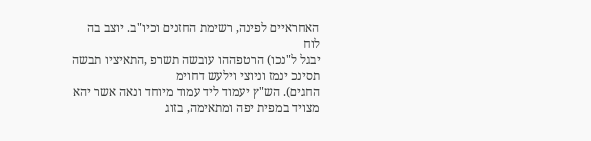האחראיים לפינה, רשימת החזנים וכיו"ב. יוצב בה לוח
יבגל ל"נכו) הרטפההו עובשה תשרפ ,התאיציו תבשה תסינכ ינמז וניוצי וילעש דחוימ
החגים). הש"ץ יעמוד ליד עמוד מיוחד ונאה אשר יהא מצויד במפית יפה ומתאימה, בזוג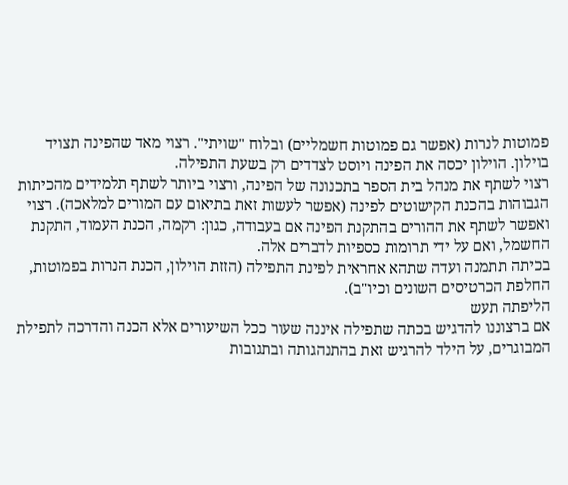פמוטות לנרות (אפשר גם פמוטות חשמליים) ובלוח "שויתי". רצוי מאד שהפינה תצויד
בוילון. הוילון יכסה את הפינה ויוסט לצדדים רק בשעת התפילה.
רצוי לשתף את מנהל בית הספר בתכנונה של הפינה, ורצוי ביותר לשתף תלמידים מהכיתות
הגבוהות בהכנת הקישוטים לפינה (אפשר לעשות זאת בתיאום עם המורים למלאכה). רצוי
ואפשר לשתף את ההורים בהתקנת הפינה אם בעבודה, כגון: רקמה, הכנת העמוד, התקנת
החשמל, ואם על ידי תרומות כספיות לדברים אלה.
בכיתה תתמנה ועדה שתהא אחראית לפינת התפילה (הזזת הוילון, הכנת הנרות בפמוטות,
החלפת הכרטיסים השונים וכיו"ב).
הליפתה תעש
אם ברצוננו להדגיש בכתה שתפילה איננה שעור ככל השיעורים אלא הכנה והדרכה לתפילת
המבוגרים, על הילד להרגיש זאת בהתנהגותה ובתגובות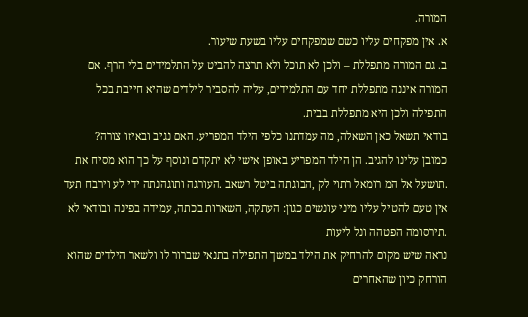המורה.
א. אין מפקחים עליו כשם שמפקחים עליו בשעת שיעור.
ב. גם המורה מתפללת – ולכן לא תוכל ולא תרצה להביט על התלמידים בלי הרף. אם
המורה איננה מתפללת יחד עם התלמידים, עליה להסביר לילדים שהיא חייבת בכל
התפילה ולכן היא מתפללת בבית.
בודאי תשאל כאן השאלה, מה עמדתנו כלפי הילד המפריע. האם נגיב ובאיזו צורה?
כמובן עלינו להגיב. הן הילד המפריע באופן אישי לא יתקדם ונוסף על כך הוא מסיח את
.תושעל אל המ רומאל רתוי לק ,הבוגתה ביטל רשאב .העורגה ותוגהנתה ידי לע וירבח תעד
אין טעם להטיל עליו מיני עונשים כגון: העתקה, השארות בכתה, עמידה בפינה ובודאי לא
.תירסומה הפטהה ונל ליעות
נראה שיש מקום להרחיק את הילד במשך התפילה בתנאי שברור לו ולשאר הילדים שהוא
הורחק כיון שהאחרים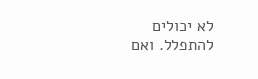לא יכולים להתפלל. ואם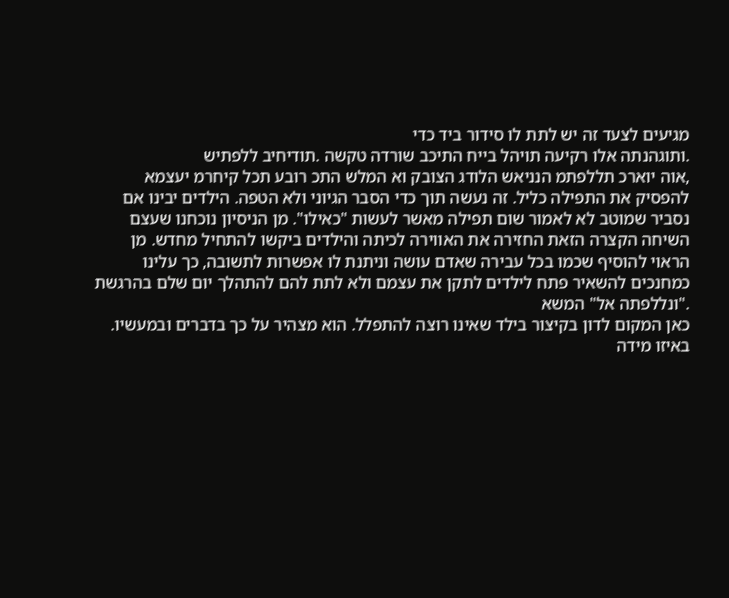מגיעים לצעד זה יש לתת לו סידור ביד כדי
.ותוגהנתה אלו רקיעה תויהל בייח התיכב שורדה טקשה .תודיחיב ללפתיש
,אוה יוארכ תללפתמ הנניאש הלודג הצובק וא המלש התכ רובע תכל קיחרמ יעצמא
להפסיק את התפילה כליל. זה נעשה תוך כדי הסבר הגיוני ולא הטפה. הילדים יבינו אם
נסביר שמוטב לא לאמור שום תפילה מאשר לעשות "כאילו". מן הניסיון נוכחנו שעצם
השיחה הקצרה הזאת החזירה את האווירה לכיתה והילדים ביקשו להתחיל מחדש. מן
הראוי להוסיף שכמו בכל עבירה שאדם עושה וניתנת לו אפשרות לתשובה, כך עלינו
כמחנכים להשאיר פתח לילדים לתקן את עצמם ולא לתת להם להתהלך יום שלם בהרגשת
."ונללפתה אל" המשא
כאן המקום לדון בקיצור בילד שאינו רוצה להתפלל. הוא מצהיר על כך בדברים ובמעשיו.
באיזו מידה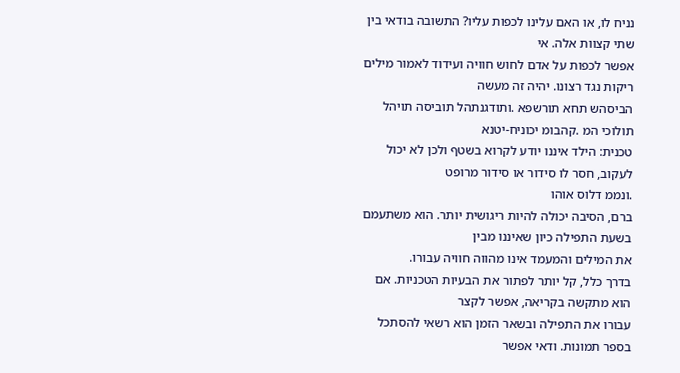נניח לו, או האם עלינו לכפות עליו? התשובה בודאי בין שתי קצוות אלה. אי
אפשר לכפות על אדם לחוש חוויה ועידוד לאמור מילים ריקות נגד רצונו. יהיה זה מעשה
הביסהש תחא תורשפא .ותודגנתהל תוביסה תויהל תולוכי המ .קהבומ יכוניח-יטנא
טכנית: הילד איננו יודע לקרוא בשטף ולכן לא יכול לעקוב, חסר לו סידור או סידור מרופט
.ונממ דלוס אוהו
ברם, הסיבה יכולה להיות ריגושית יותר. הוא משתעמם בשעת התפילה כיון שאיננו מבין
את המילים והמעמד אינו מהווה חוויה עבורו.
בדרך כלל, קל יותר לפתור את הבעיות הטכניות. אם הוא מתקשה בקריאה, אפשר לקצר
עבורו את התפילה ובשאר הזמן הוא רשאי להסתכל בספר תמונות. ודאי אפשר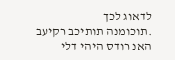לדאוג לכך
.תוכומנה תותיכב רקיעב האנ רודס היהי דלי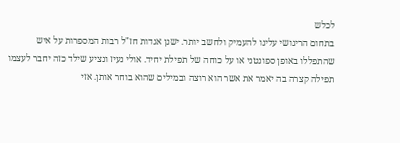לכלש
בתחום הריגושי עלינו להעמיק ולחשב יותר. ישנן אגדות חז"ל רבות המספרות על איש
שהתפללו באופן ספונטני או על כוחה של תפילת יחיד. אולי נעיז ונציע שילד כזה יחבר לעצמו
תפילה קצרה בה יאמר את אשר הוא רוצה ובמילים שהוא בוחר אותן. אזי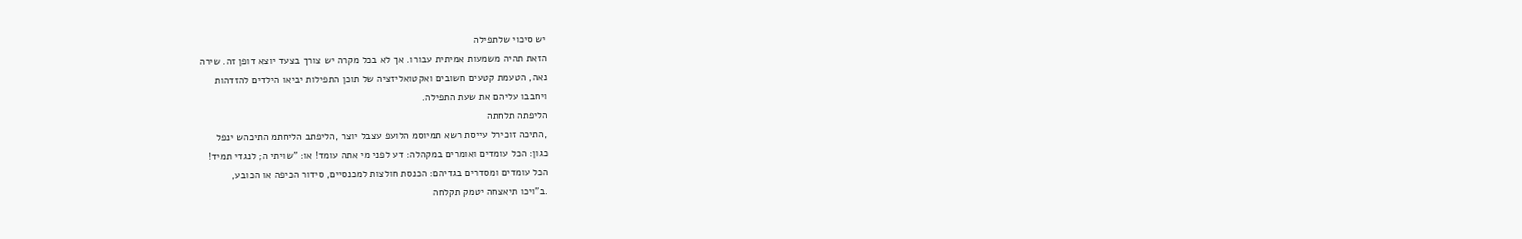יש סיכוי שלתפילה
הזאת תהיה משמעות אמיתית עבורו. אך לא בכל מקרה יש צורך בצעד יוצא דופן זה. שירה
נאה, הטעמת קטעים חשובים ואקטואליזציה של תוכן התפילות יביאו הילדים להזדהות
ויחבבו עליהם את שעת התפילה.
הליפתה תלחתה
,התיכה זוכירל עייסת רשא תמיוסמ הלועפ עצבל יוצר ,הליפתב הליחתמ התיכהש ינפל
כגון: הכל עומדים ואומרים במקהלה: דע לפני מי אתה עומד! או: "שויתי ה; לנגדי תמיד!
הכל עומדים ומסדרים בגדיהם: הכנסת חולצות למכנסיים, סידור הכיפה או הכובע,
.ב"ויכו תיאצחה יטמק תקלחה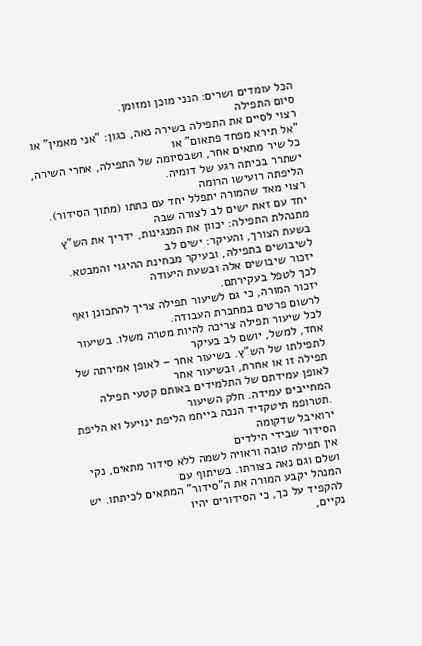הכל עומדים ושרים: הנני מוכן ומזומן.
סיום התפילה
רצוי לסיים את התפילה בשירה נאה, כגון: "אני מאמין" או "אל תירא מפחד פתאום" או
כל שיר מתאים אחר, ושבסיומה של התפילה, אחרי השירה, ישתרר בכיתה רגע של דומיה.
הליפתה רועישו הרומה
רצוי מאד שהמורה יתפלל יחד עם כתתו (מתוך הסידור). יחד עם זאת ישים לב לצורה שבה
מתנהלת התפילה: יכוון את המנגינות, ידריך את הש"ץ בשעת הצורך, והעיקר: ישים לב
לשיבושים בתפילה, ובעיקר מבחינת ההיגוי והמבטא. יזכור שיבושים אלה ובשעת היעודה
לכך לטפל בעקירתם.
יזכור המורה, כי גם לשיעור תפילה צריך להתכונן ואף לרשום פרטים במחברת העבודה.
לכל שיעור תפילה צריכה להיות מטרה משלו. בשיעור אחד, למשל, יושם לב בעיקר
לתפילתו של הש"ץ. בשיעור אחר – לאופן אמירתה של תפילה זו או אחרת, ובשיעור אחר
לאופן עמידתם של התלמידים באותם קטעי תפילה המחייבים עמידה. חלק השיעור
.תטרופמ תיטקדיד הנכה בייחמ הליפת ינויעל וא הליפת ירואיבל שדקומה
הסידור שבידי הילדים
אין תפילה טובה וראויה לשמה ללא סידור מתאים, נקי ושלם וגם נאה בצורתו. בשיתוף עם
המנהל יקבע המורה את ה"סידור" המתאים לכיתתו. יש להקפיד על כך, כי הסידורים יהיו
נקיים,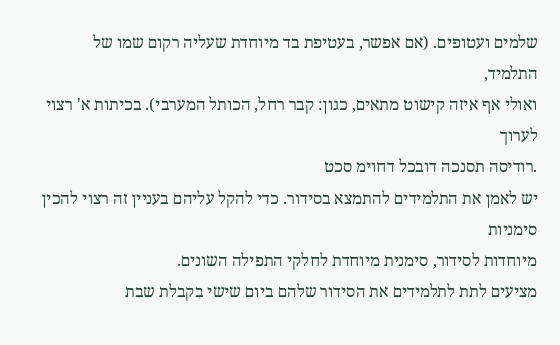שלמים ועטופים. (אם אפשר, בעטיפת בד מיוחדת שעליה רקום שמו של התלמיד,
ואולי אף איזה קישוט מתאים, כגון: קבר רחל, הכותל המערבי). בכיתות א' רצוי לערוך
.רודיסה תסנכה דובכל דחוימ סכט
יש לאמן את התלמידים להתמצא בסידור. כדי להקל עליהם בעניין זה רצוי להכין סימניות
מיוחדות לסידור, סימנית מיוחדת לחלקי התפילה השונים.
מציעים לתת לתלמידים את הסידור שלהם ביום שישי בקבלת שבת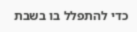כדי להתפלל בו בשבת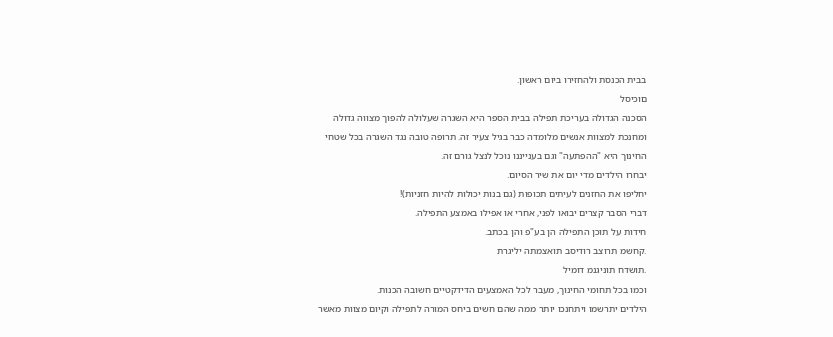בבית הכנסת ולהחזירו ביום ראשון.
םוכיסל
הסכנה הגדולה בעריכת תפילה בבית הספר היא השגרה שעלולה להפוך מצווה גדולה
ומחנכת למצוות אנשים מלומדה כבר בגיל צעיר זה. תרופה טובה נגד השגרה בכל שטחי
החינוך היא "ההפתעה" וגם בענייננו נוכל לנצל גורם זה.
יבחרו הילדים מדי יום את שיר הסיום.
יחליפו את החזנים לעיתים תכופות (גם בנות יכולות להיות חזניות)!
דברי הסבר קצרים יבואו לפני, אחרי או אפילו באמצע התפילה.
חידות על תוכן התפילה הן בע"פ והן בכתב.
.קחשמ תרוצב רודיסב תואצמתה יליגרת
.תושדח תוניגנמ דומיל
וכמו בכל תחומי החינוך, מעבר לכל האמצעים הדידקטיים חשובה הכנות.
הילדים יתרשמו ויתחנכו יותר ממה שהם חשים ביחס המורה לתפילה וקיום מצוות מאשר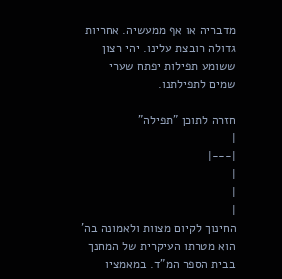מדבריה או אף ממעשיה. אחריות גדולה רובצת עלינו. יהי רצון ששומע תפילות יפתח שערי
שמים לתפילתנו.

חזרה לתוכן "תפילה"
|
|---|
|
|
|
החינוך לקיום מצוות ולאמונה בה' הוא מטרתו העיקרית של המחנך בבית הספר המ"ד. במאמציו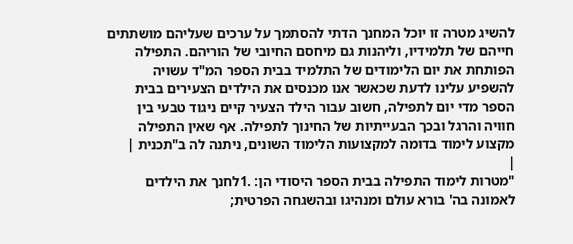להשיג מטרה זו יוכל המחנך הדתי להסתמך על ערכים שעליהם מושתתים חייהם של תלמידיו, וליהנות גם מיחסם החיובי של הוריהם. התפילה הפותחת את יום הלימודים של התלמיד בבית הספר המ"ד עשויה להשפיע עלינו לדעת שכאשר אנו מכנסים את הילדים הצעירים בבית הספר מדי יום לתפילה, חשוב עבור הילד הצעיר קיים ניגוד טבעי בין חוויה והרגל ובכך הבעייתיות של החינוך לתפילה. אף שאין התפילה מקצוע לימוד בדומה למקצועות הלימוד השונים, ניתנה לה ב"תכנית |
|
"מטרות לימוד התפילה בבית הספר היסודי הן: .1לחנך את הילדים לאמונה בה' בורא עולם ומנהיגו ובהשגחה הפרטית;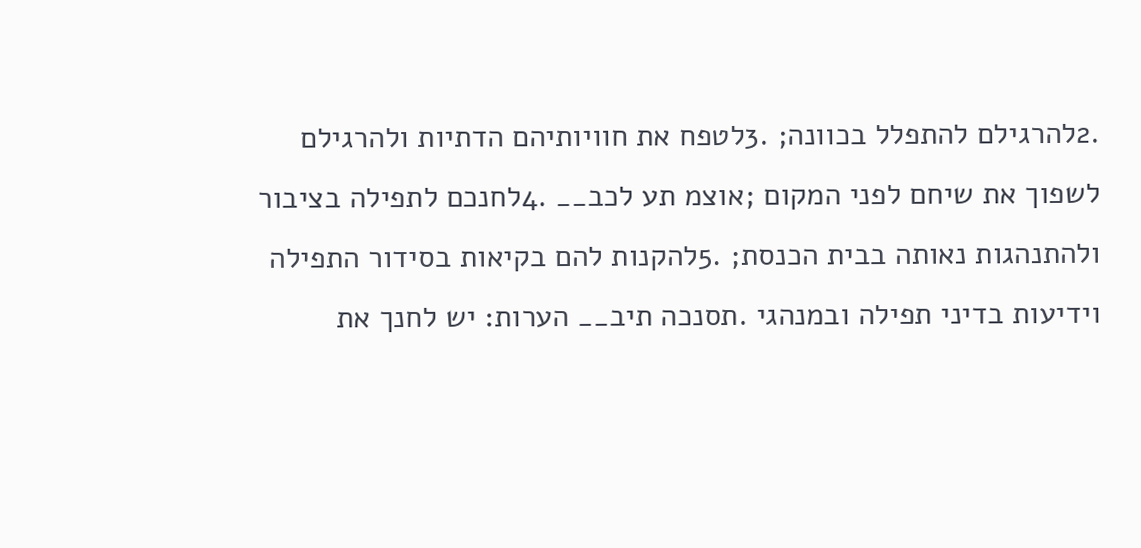.2להרגילם להתפלל בכוונה; .3לטפח את חוויותיהם הדתיות ולהרגילם לשפוך את שיחם לפני המקום ;אוצמ תע לכב__ .4לחנכם לתפילה בציבור ולהתנהגות נאותה בבית הכנסת; .5להקנות להם בקיאות בסידור התפילה וידיעות בדיני תפילה ובמנהגי .תסנכה תיב__ הערות: יש לחנך את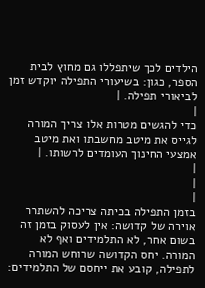הילדים לכך שיתפללו גם מחוץ לבית הספר, כגון: בשיעורי התפילה יוקדש זמן לביאורי תפילה. |
|
כדי להגשים מטרות אלו צריך המורה לגייס את מיטב מחשבתו ואת מיטב אמצעי החינוך העומדים לרשותו. |
|
|
|
בזמן התפילה בכיתה צריכה להשתרר אוירה של קדושה: אין לעסוק בזמן זה בשום אחר, לא התלמידים ואף לא המורה. יחס הקדושה שרוחש המורה לתפילה, קובע את ייחסם של התלמידים: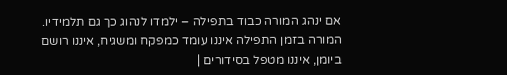אם ינהג המורה כבוד בתפילה – ילמדו לנהוג כך גם תלמידיו. המורה בזמן התפילה איננו עומד כמפקח ומשגיח, איננו רושם ביומן, איננו מטפל בסידורים |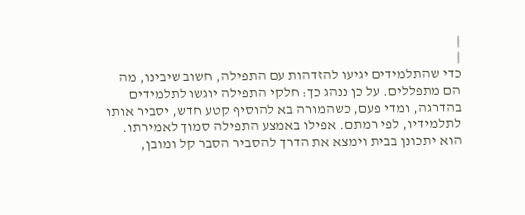|
|
כדי שהתלמידים יגיעו להזדהות עם התפילה, חשוב שיבינו, מה הם מתפללים. על כן ננהג כך: חלקי התפילה יוגשו לתלמידים בהדרגה, ומדי פעם, כשהמורה בא להוסיף קטע חדש, יסביר אותו לתלמידיו, לפי רמתם. אפילו באמצע התפילה סמוך לאמירתו. הוא יתכונן בבית וימצא את הדרך להסביר הסבר קל ומובן,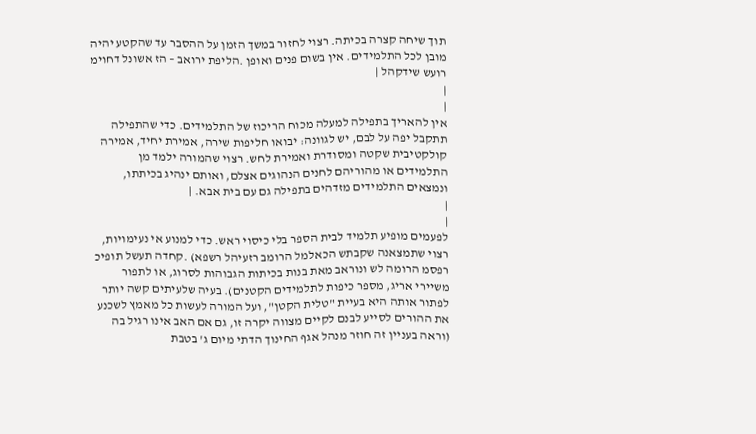תוך שיחה קצרה בכיתה. רצוי לחזור במשך הזמן על ההסבר עד שהקטע יהיה מובן לכל התלמידים. אין בשום פנים ואופן .הליפת ירואב – הז אשונל דחוימ רועש שידקהל |
|
|
אין להאריך בתפילה למעלה מכוח הריכוז של התלמידים. כדי שהתפילה תתקבל יפה על לבם, יש לגוונה: יבואו חליפות שירה, אמירת יחיד, אמירה קולקטיבית שקטה ומסודרת ואמירת לחש. רצוי שהמורה ילמד מן התלמידים או מהוריהם לחנים הנהוגים אצלם, ואותם ינהיג בכיתתו, ונמצאים התלמידים מזדהים בתפילה גם עם בית אבא. |
|
|
לפעמים מופיע תלמיד לבית הספר בלי כיסוי ראש. כדי למנוע אי נעימויות, רצוי שתמצאנה שקבתש הכאלמל הרומב רזעיהל רשפא) .קחדה תעשל תופיכ רפסמ הרומה לש ונוראב מאת בנות בכיתות הגבוהות לסרוג, או לתפור משיירי אריג, מספר כיפות לתלמידים הקטנים). בעיה שלעיתים קשה יותר לפתור אותה היא בעיית "טלית הקטן", ועל המורה לעשות כל מאמץ לשכנע את ההורים לסייע לבנם לקיים מצווה יקרה זו, גם אם האב אינו רגיל בה (וראה בעניין זה חוזר מנהל אגף החינוך הדתי מיום ג' בטבת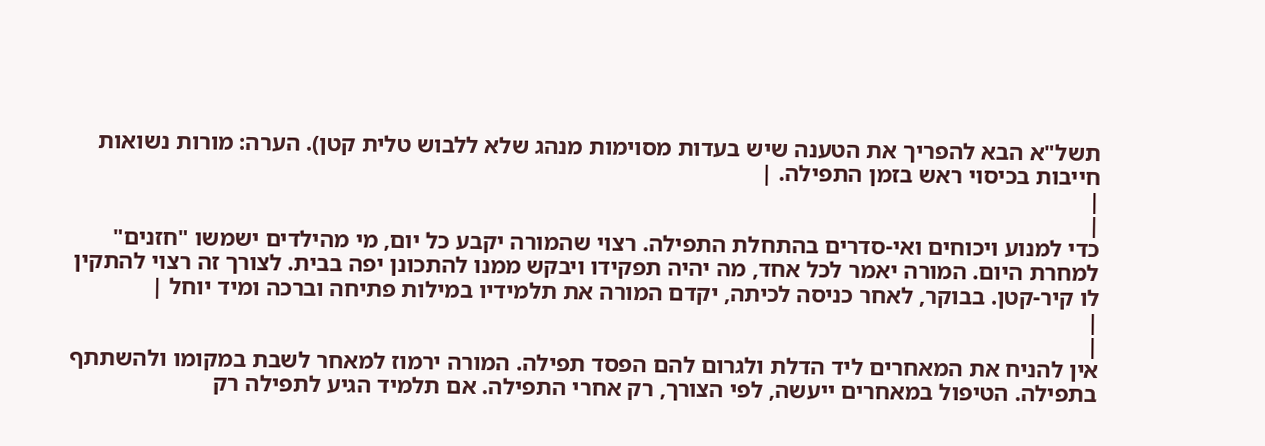תשל"א הבא להפריך את הטענה שיש בעדות מסוימות מנהג שלא ללבוש טלית קטן). הערה: מורות נשואות חייבות בכיסוי ראש בזמן התפילה. |
|
|
כדי למנוע ויכוחים ואי-סדרים בהתחלת התפילה. רצוי שהמורה יקבע כל יום, מי מהילדים ישמשו "חזנים" למחרת היום. המורה יאמר לכל אחד, מה יהיה תפקידו ויבקש ממנו להתכונן יפה בבית. לצורך זה רצוי להתקין לו קיר-קטן. בבוקר, לאחר כניסה לכיתה, יקדם המורה את תלמידיו במילות פתיחה וברכה ומיד יוחל |
|
|
אין להניח את המאחרים ליד הדלת ולגרום להם הפסד תפילה. המורה ירמוז למאחר לשבת במקומו ולהשתתף בתפילה. הטיפול במאחרים ייעשה, לפי הצורך, רק אחרי התפילה. אם תלמיד הגיע לתפילה רק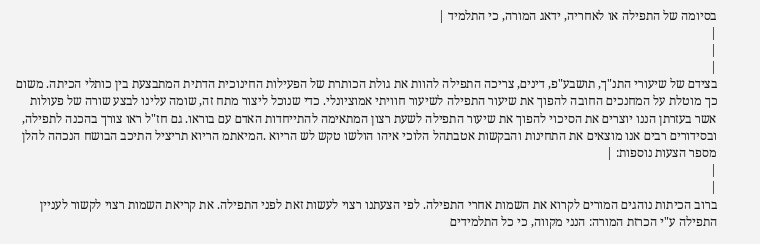בסיומה של התפילה או לאחריה, ידאג המורה, כי התלמיד |
|
|
|
בצידם של שיעורי התנ"ך, תושבע"פ, דינים, צריכה התפילה להוות את גולת הכותרת של הפעילות החינוכית הדתית המתבצעת בין כותלי הכיתה. משום כך מוטלת על המחנכים החובה להפוך את שיעור התפילה לשיעור חוויתי אמוציונלי. כדי שנוכל ליצור מתח זה, שומה עלינו לבצע שורה של פעולות אשר בעזרתן הננו יוצרים את הסיכוי להפוך את שיעור התפילה לשעת רצון המתאימה להתייחדות האדם עם בוראו. גם חז"ל ראו צורך בהכנה לתפילה, ובסידורים רבים אנו מוצאים את התחינות והבקשות אטבתהל הלוכי איהו הולשו טקש לש הריוא .המיאתמ הריוא תריציל התיכב הבושח הנכהה להלן מספר הצעות נוספות: |
|
|
ברוב הכיתות נוהגים המורים לקרוא את השמות אחרי התפילה. לפי הצעתנו רצוי לעשות זאת לפני התפילה. את קריאת השמות רצוי לקשור לעניין התפילה ע"י הכרזת המורה: הנני מקווה, כי כל התלמידים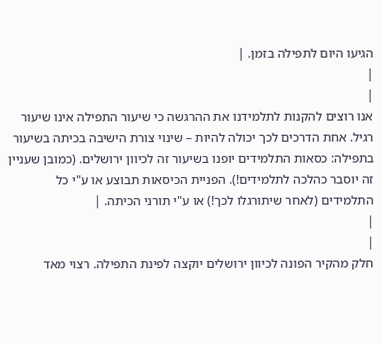הגיעו היום לתפילה בזמן. |
|
|
אנו רוצים להקנות לתלמידנו את ההרגשה כי שיעור התפילה אינו שיעור רגיל. אחת הדרכים לכך יכולה להיות – שינוי צורת הישיבה בכיתה בשיעור בתפילה: כסאות התלמידים יופנו בשיעור זה לכיוון ירושלים. (כמובן שעניין זה יוסבר כהלכה לתלמידים!). הפניית הכיסאות תבוצע או ע"י כל התלמידים (לאחר שיתורגלו לכך!) או ע"י תורני הכיתה. |
|
|
חלק מהקיר הפונה לכיוון ירושלים יוקצה לפינת התפילה. רצוי מאד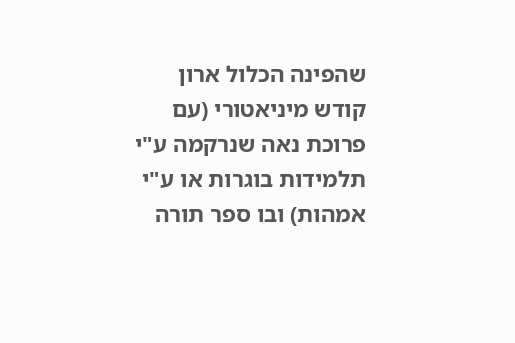שהפינה הכלול ארון קודש מיניאטורי (עם פרוכת נאה שנרקמה ע"י תלמידות בוגרות או ע"י אמהות) ובו ספר תורה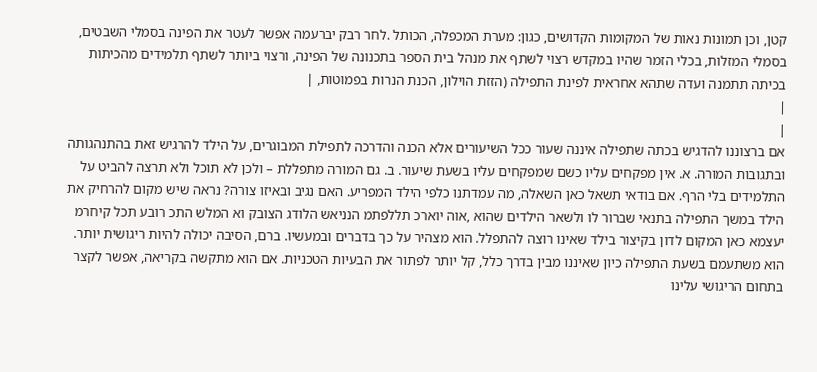קטן, וכן תמונות נאות של המקומות הקדושים, כגון: מערת המכפלה, הכותל .לחר רבק יברעמה אפשר לעטר את הפינה בסמלי השבטים, בסמלי המזלות, בכלי הזמר שהיו במקדש רצוי לשתף את מנהל בית הספר בתכנונה של הפינה, ורצוי ביותר לשתף תלמידים מהכיתות בכיתה תתמנה ועדה שתהא אחראית לפינת התפילה (הזזת הוילון, הכנת הנרות בפמוטות, |
|
|
אם ברצוננו להדגיש בכתה שתפילה איננה שעור ככל השיעורים אלא הכנה והדרכה לתפילת המבוגרים, על הילד להרגיש זאת בהתנהגותה ובתגובות המורה. א. אין מפקחים עליו כשם שמפקחים עליו בשעת שיעור. ב. גם המורה מתפללת – ולכן לא תוכל ולא תרצה להביט על התלמידים בלי הרף. אם בודאי תשאל כאן השאלה, מה עמדתנו כלפי הילד המפריע. האם נגיב ובאיזו צורה? נראה שיש מקום להרחיק את הילד במשך התפילה בתנאי שברור לו ולשאר הילדים שהוא ,אוה יוארכ תללפתמ הנניאש הלודג הצובק וא המלש התכ רובע תכל קיחרמ יעצמא כאן המקום לדון בקיצור בילד שאינו רוצה להתפלל. הוא מצהיר על כך בדברים ובמעשיו. ברם, הסיבה יכולה להיות ריגושית יותר. הוא משתעמם בשעת התפילה כיון שאיננו מבין בדרך כלל, קל יותר לפתור את הבעיות הטכניות. אם הוא מתקשה בקריאה, אפשר לקצר בתחום הריגושי עלינו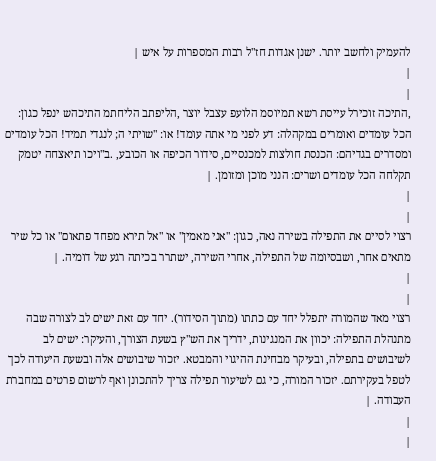להעמיק ולחשב יותר. ישנן אגדות חז"ל רבות המספרות על איש |
|
|
,התיכה זוכירל עייסת רשא תמיוסמ הלועפ עצבל יוצר ,הליפתב הליחתמ התיכהש ינפל כגון: הכל עומדים ואומרים במקהלה: דע לפני מי אתה עומד! או: "שויתי ה; לנגדי תמיד! הכל עומדים ומסדרים בגדיהם: הכנסת חולצות למכנסיים, סידור הכיפה או הכובע, .ב"ויכו תיאצחה יטמק תקלחה הכל עומדים ושרים: הנני מוכן ומזומן. |
|
|
רצוי לסיים את התפילה בשירה נאה, כגון: "אני מאמין" או "אל תירא מפחד פתאום" או כל שיר מתאים אחר, ושבסיומה של התפילה, אחרי השירה, ישתרר בכיתה רגע של דומיה. |
|
|
רצוי מאד שהמורה יתפלל יחד עם כתתו (מתוך הסידור). יחד עם זאת ישים לב לצורה שבה מתנהלת התפילה: יכוון את המנגינות, ידריך את הש"ץ בשעת הצורך, והעיקר: ישים לב לשיבושים בתפילה, ובעיקר מבחינת ההיגוי והמבטא. יזכור שיבושים אלה ובשעת היעודה לכך לטפל בעקירתם. יזכור המורה, כי גם לשיעור תפילה צריך להתכונן ואף לרשום פרטים במחברת העבודה. |
|
|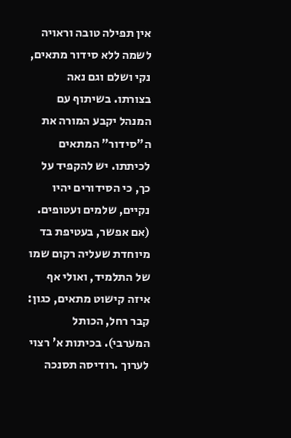אין תפילה טובה וראויה לשמה ללא סידור מתאים, נקי ושלם וגם נאה בצורתו. בשיתוף עם המנהל יקבע המורה את ה"סידור" המתאים לכיתתו. יש להקפיד על כך, כי הסידורים יהיו נקיים, שלמים ועטופים. (אם אפשר, בעטיפת בד מיוחדת שעליה רקום שמו של התלמיד, ואולי אף איזה קישוט מתאים, כגון: קבר רחל, הכותל המערבי). בכיתות א' רצוי לערוך .רודיסה תסנכה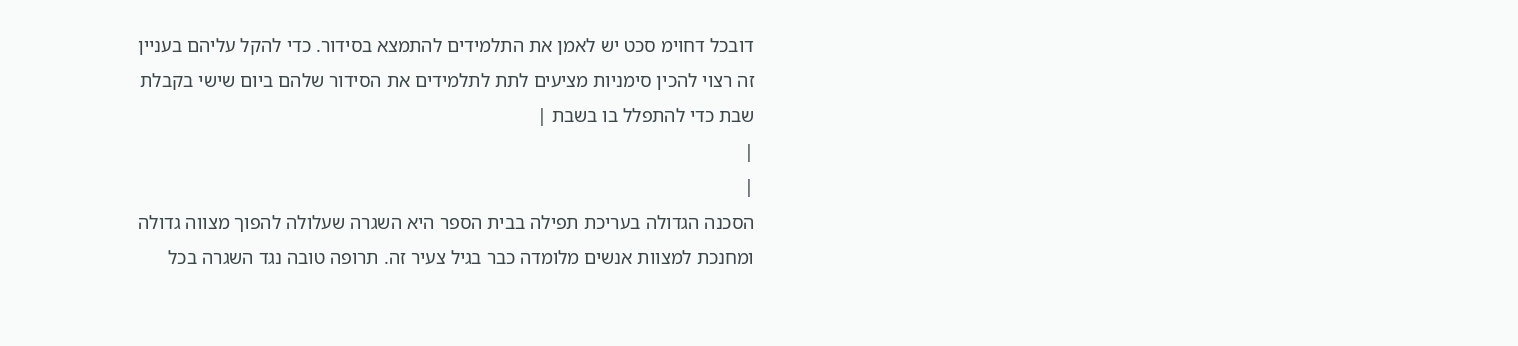דובכל דחוימ סכט יש לאמן את התלמידים להתמצא בסידור. כדי להקל עליהם בעניין זה רצוי להכין סימניות מציעים לתת לתלמידים את הסידור שלהם ביום שישי בקבלת שבת כדי להתפלל בו בשבת |
|
|
הסכנה הגדולה בעריכת תפילה בבית הספר היא השגרה שעלולה להפוך מצווה גדולה ומחנכת למצוות אנשים מלומדה כבר בגיל צעיר זה. תרופה טובה נגד השגרה בכל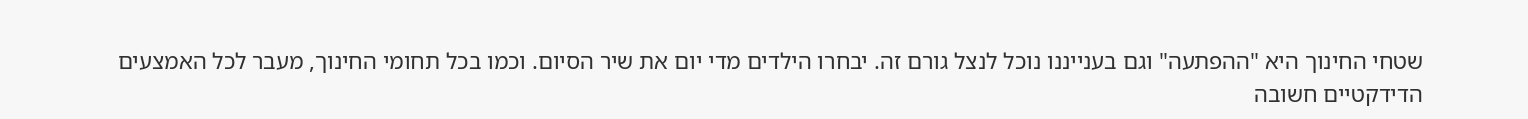שטחי החינוך היא "ההפתעה" וגם בענייננו נוכל לנצל גורם זה. יבחרו הילדים מדי יום את שיר הסיום. וכמו בכל תחומי החינוך, מעבר לכל האמצעים הדידקטיים חשובה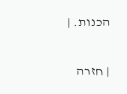הכנות. |

| חזרה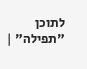לתוכן "תפילה" |